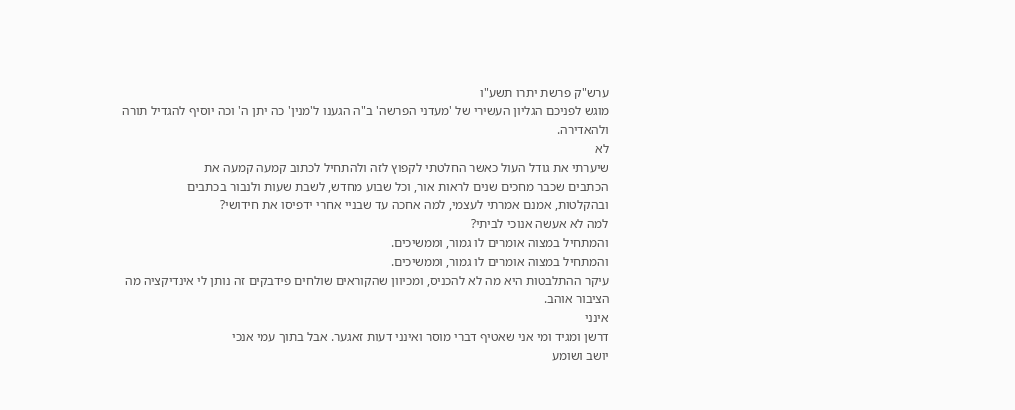ערש"ק פרשת יתרו תשע"ו
מוגש לפניכם הגליון העשירי של 'מעדני הפרשה' ב"ה הגענו ל'מנין' כה יתן ה' וכה יוסיף להגדיל תורה ולהאדירה.
לא
שיערתי את גודל העול כאשר החלטתי לקפוץ לזה ולהתחיל לכתוב קמעה קמעה את
הכתבים שכבר מחכים שנים לראות אור, וכל שבוע מחדש, לשבת שעות ולנבור בכתבים
ובהקלטות, אמנם אמרתי לעצמי, למה אחכה עד שבניי אחרי ידפיסו את חידושי?
למה לא אעשה אנוכי לביתי?
והמתחיל במצוה אומרים לו גמור, וממשיכים.
והמתחיל במצוה אומרים לו גמור, וממשיכים.
עיקר ההתלבטות היא מה לא להכניס, ומכיוון שהקוראים שולחים פידבקים זה נותן לי אינדיקציה מה הציבור אוהב.
אינני
דרשן ומגיד ומי אני שאטיף דברי מוסר ואינני דעות זאגער. אבל בתוך עמי אנכי
יושב ושומע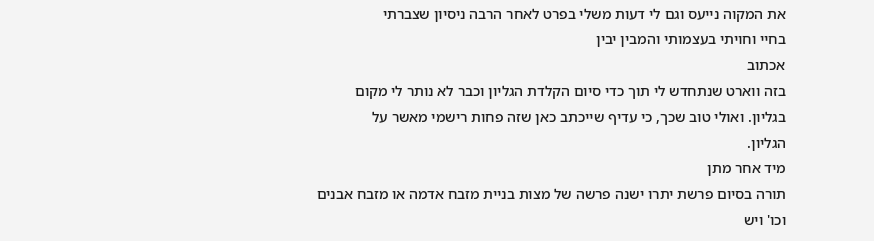את המקוה נייעס וגם לי דעות משלי בפרט לאחר הרבה ניסיון שצברתי
בחיי וחויתי בעצמותי והמבין יבין
אכתוב
בזה ווארט שנתחדש לי תוך כדי סיום הקלדת הגליון וכבר לא נותר לי מקום
בגליון. ואולי טוב שכך, כי עדיף שייכתב כאן שזה פחות רישמי מאשר על
הגליון.
מיד אחר מתן
תורה בסיום פרשת יתרו ישנה פרשה של מצות בניית מזבח אדמה או מזבח אבנים
וכו' ויש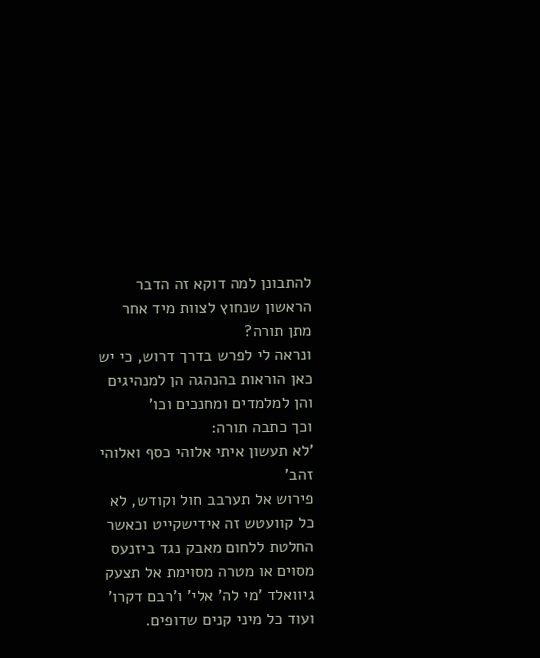להתבונן למה דוקא זה הדבר הראשון שנחוץ לצוות מיד אחר מתן תורה?
ונראה לי לפרש בדרך דרוש, כי יש כאן הוראות בהנהגה הן למנהיגים והן למלמדים ומחנכים וכו'
וכך כתבה תורה:
'לא תעשון איתי אלוהי כסף ואלוהי זהב'
פירוש אל תערבב חול וקודש, לא כל קוועטש זה אידישקייט וכאשר החלטת ללחום מאבק נגד ביזנעס מסוים או מטרה מסוימת אל תצעק גיוואלד 'מי לה' אלי' ו'רבם דקרו' ועוד כל מיני קנים שדופים.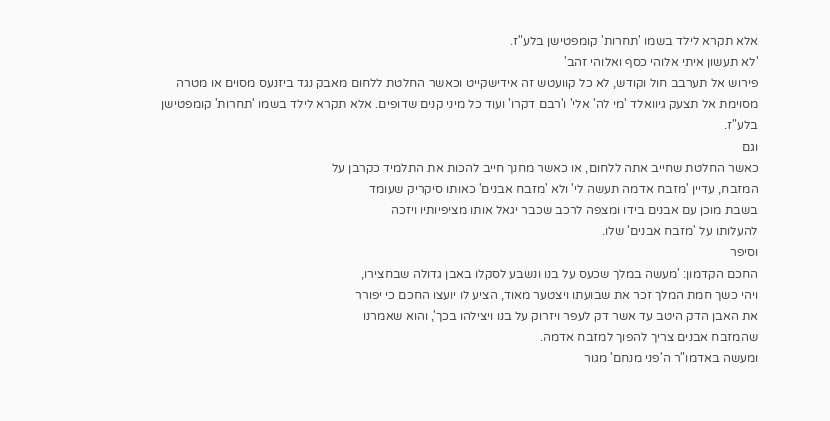אלא תקרא לילד בשמו 'תחרות' קומפטישן בלע"ז.
'לא תעשון איתי אלוהי כסף ואלוהי זהב'
פירוש אל תערבב חול וקודש, לא כל קוועטש זה אידישקייט וכאשר החלטת ללחום מאבק נגד ביזנעס מסוים או מטרה מסוימת אל תצעק גיוואלד 'מי לה' אלי' ו'רבם דקרו' ועוד כל מיני קנים שדופים. אלא תקרא לילד בשמו 'תחרות' קומפטישן בלע"ז.
וגם
כאשר החלטת שחייב אתה ללחום, או כאשר מחנך חייב להכות את התלמיד כקרבן על
המזבח, עדיין 'מזבח אדמה תעשה לי' ולא 'מזבח אבנים' כאותו סיקריק שעומד
בשבת מוכן עם אבנים בידו ומצפה לרכב שכבר יגאל אותו מציפיותיו ויזכה
להעלותו על 'מזבח אבנים' שלו.
וסיפר
החכם הקדמון: 'מעשה במלך שכעס על בנו ונשבע לסקלו באבן גדולה שבחצירו,
ויהי כשך חמת המלך זכר את שבועתו ויצטער מאוד, הציע לו יועצו החכם כי יפורר
את האבן הדק היטב עד אשר דק לעפר ויזרוק על בנו ויצילהו בכך', והוא שאמרנו
שהמזבח אבנים צריך להפוך למזבח אדמה.
ומעשה באדמו"ר ה'פני מנחם' מגור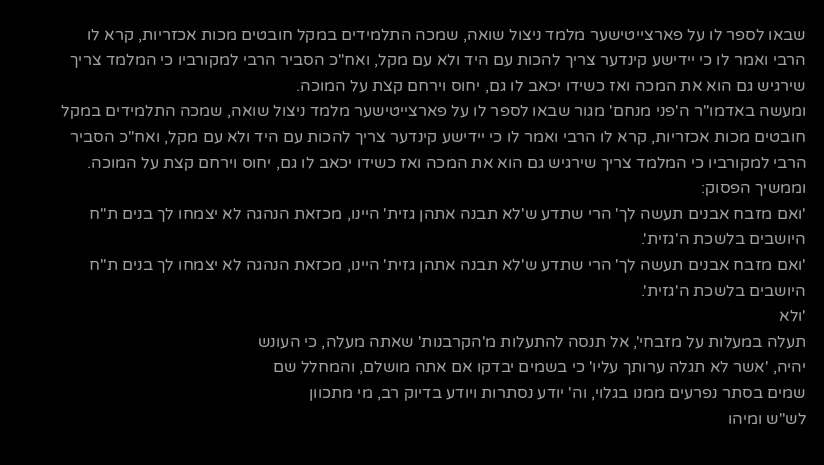שבאו לספר לו על פארצייטישער מלמד ניצול שואה, שמכה התלמידים במקל חובטים מכות אכזריות, קרא לו הרבי ואמר לו כי יידישע קינדער צריך להכות עם היד ולא עם מקל, ואח"כ הסביר הרבי למקורביו כי המלמד צריך שירגיש גם הוא את המכה ואז כשידו יכאב לו גם, יחוס וירחם קצת על המוכה.
ומעשה באדמו"ר ה'פני מנחם' מגור שבאו לספר לו על פארצייטישער מלמד ניצול שואה, שמכה התלמידים במקל חובטים מכות אכזריות, קרא לו הרבי ואמר לו כי יידישע קינדער צריך להכות עם היד ולא עם מקל, ואח"כ הסביר הרבי למקורביו כי המלמד צריך שירגיש גם הוא את המכה ואז כשידו יכאב לו גם, יחוס וירחם קצת על המוכה.
וממשיך הפסוק:
'ואם מזבח אבנים תעשה לך' הרי שתדע ש'לא תבנה אתהן גזית' היינו, מכזאת הנהגה לא יצמחו לך בנים ת"ח היושבים בלשכת ה'גזית'.
'ואם מזבח אבנים תעשה לך' הרי שתדע ש'לא תבנה אתהן גזית' היינו, מכזאת הנהגה לא יצמחו לך בנים ת"ח היושבים בלשכת ה'גזית'.
'ולא
תעלה במעלות על מזבחי', אל תנסה להתעלות מ'הקרבנות' שאתה מעלה, כי העונש
יהיה, 'אשר לא תגלה ערותך עליו' כי בשמים יבדקו אם אתה מושלם, והמחלל שם
שמים בסתר נפרעים ממנו בגלוי, וה' יודע נסתרות ויודע בדיוק רב, מי מתכוון
לש"ש ומיהו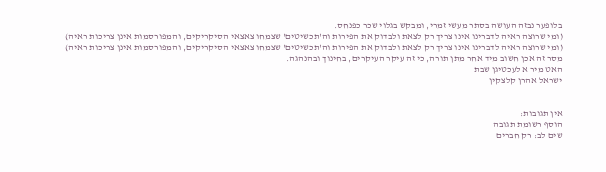בלופער נבזה העושה בסתר מעשי זמרי, ומבקש בגלוי שכר כפנחס.
(ומי שרוצה ראיה לדברינו אינו צריך רק לצאת ולבדוק את הפירות וה'תכשיטים' שצמחו צאצאי הסיקריקים, והמפורסמות אינן צריכות ראיה)
(ומי שרוצה ראיה לדברינו אינו צריך רק לצאת ולבדוק את הפירות וה'תכשיטים' שצמחו צאצאי הסיקריקים, והמפורסמות אינן צריכות ראיה)
מסר זה אכן חשוב מיד אחר מתן תורה, כי זה עיקר העיקרים, בחינוך ובהנהגה.
האט מיר א לעכטיגן שבת
ישראל אהרן קלצקין


אין תגובות:
הוסף רשומת תגובה
שים לב: רק חברים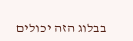בבלוג הזה יכולים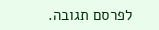לפרסם תגובה.